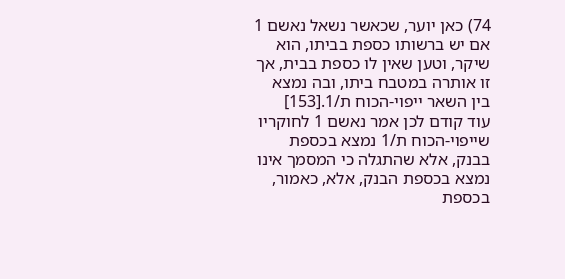74) כאן יוער, שכאשר נשאל נאשם 1 אם יש ברשותו כספת בביתו, הוא שיקר, וטען שאין לו כספת בבית, אך זו אותרה במטבח ביתו, ובה נמצא בין השאר ייפוי-הכוח ת/1.[153]
עוד קודם לכן אמר נאשם 1 לחוקריו שייפוי-הכוח ת/1 נמצא בכספת בבנק, אלא שהתגלה כי המסמך אינו נמצא בכספת הבנק, אלא, כאמור, בכספת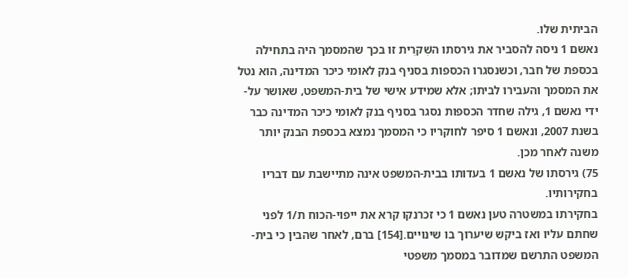הביתית שלו.
נאשם 1 ניסה להסביר את גירסתו השִׁקרִית זו בכך שהמסמך היה בתחילה בכספת של חבר, וכשנסגרו הכספות בסניף בנק לאומי כיכר המדינה, הוא נטל את המסמך והעבירו לביתו; אלא שמידע אישי של בית-המשפט, שאושר על-ידי נאשם 1, גילה שחדר הכספות נסגר בסניף בנק לאומי כיכר המדינה כבר בשנת 2007, ונאשם 1 סיפר לחוקריו כי המסמך נמצא בכספת הבנק יותר משנה לאחר מכן.
75) גירסתו של נאשם 1 בעדותו בבית-המשפט אינה מתיישבת עם דבריו בחקירותיו.
בחקירתו במשטרה טען נאשם 1 כי זכרנקו קרא את ייפוי-הכוח ת/1 לפני שחתם עליו ואז ביקש שיערוך בו שינויים.[154] ברם, לאחר שהבין כי בית-המשפט התרשם שמדובר במסמך משפטי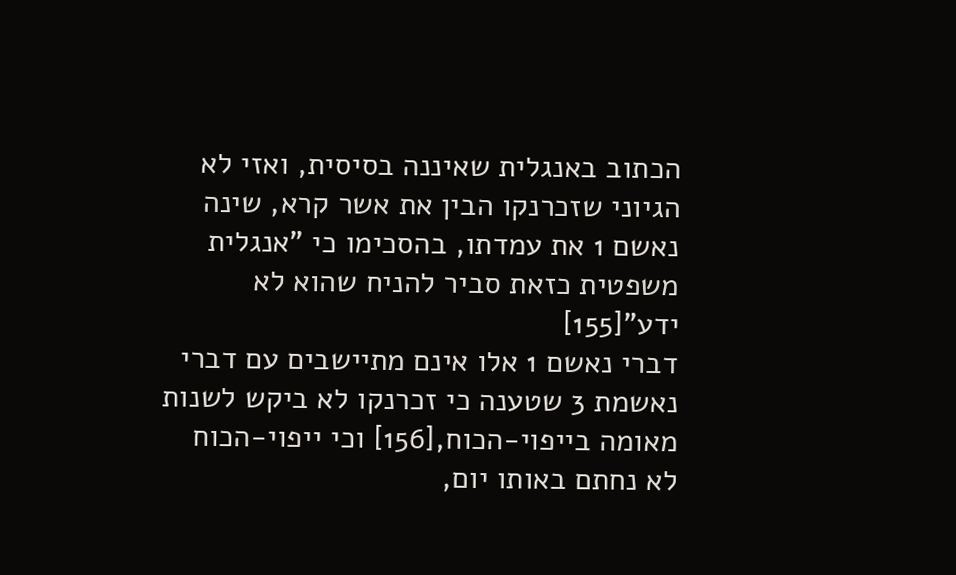הכתוב באנגלית שאיננה בסיסית, ואזי לא הגיוני שזכרנקו הבין את אשר קרא, שינה נאשם 1 את עמדתו, בהסכימו כי "אנגלית משפטית כזאת סביר להניח שהוא לא ידע"[155]
דברי נאשם 1 אלו אינם מתיישבים עם דברי נאשמת 3 שטענה כי זכרנקו לא ביקש לשנות מאומה בייפוי-הכוח,[156] וכי ייפוי-הכוח לא נחתם באותו יום,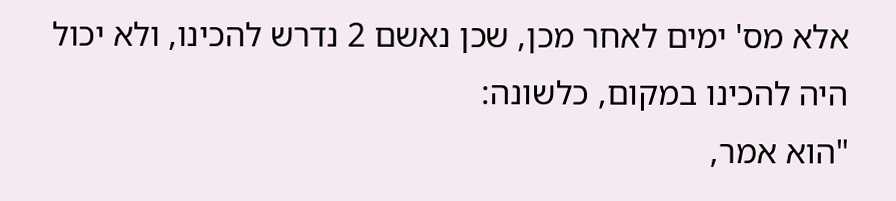אלא מס' ימים לאחר מכן, שכן נאשם 2 נדרש להכינו, ולא יכול היה להכינו במקום, כלשונה:
"הוא אמר,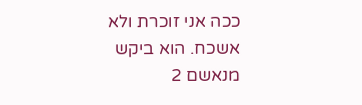ככה אני זוכרת ולא אשכח. הוא ביקש מנאשם 2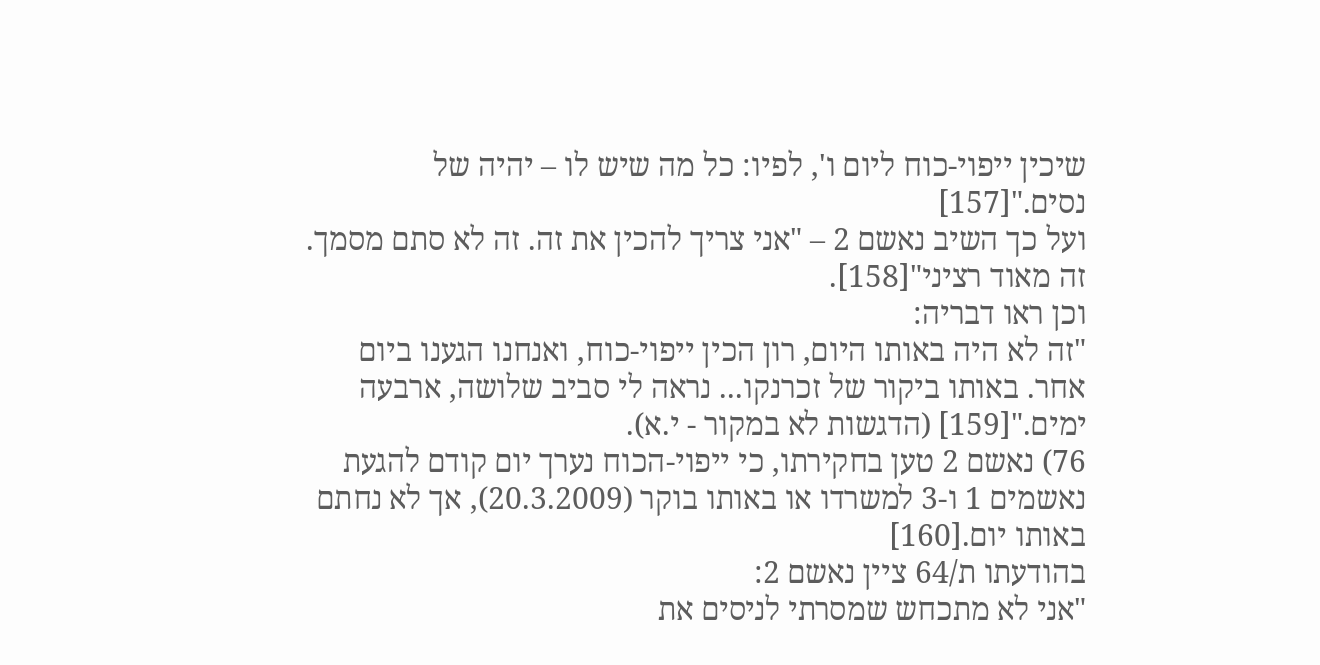שיכין ייפוי‑כוח ליום ו', לפיו: כל מה שיש לו – יהיה של נסים."[157]
ועל כך השיב נאשם 2 – "אני צריך להכין את זה. זה לא סתם מסמך. זה מאוד רציני"[158].
וכן ראו דבריה:
"זה לא היה באותו היום, רון הכין ייפוי-כוח, ואנחנו הגענו ביום אחר. באותו ביקור של זכרנקו... נראה לי סביב שלושה, ארבעה ימים."[159] (הדגשות לא במקור - י.א).
76) נאשם 2 טען בחקירתו, כי ייפוי-הכוח נערך יום קודם להגעת נאשמים 1 ו-3 למשרדו או באותו בוקר (20.3.2009), אך לא נחתם באותו יום.[160]
בהודעתו ת/64 ציין נאשם 2:
"אני לא מתכחש שמסרתי לניסים את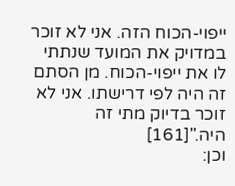ייפוי-הכוח הזה. אני לא זוכר במדויק את המועד שנתתי לו את ייפוי-הכוח. מן הסתם זה היה לפי דרישתו. אני לא זוכר בדיוק מתי זה היה."[161]
וכן: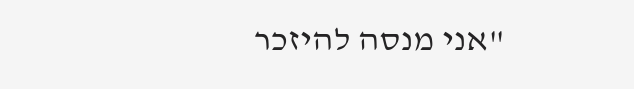"אני מנסה להיזכר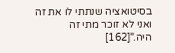בסיטואציה שנתתי לו את זה ואני לא זוכר מתי זה היה."[162]